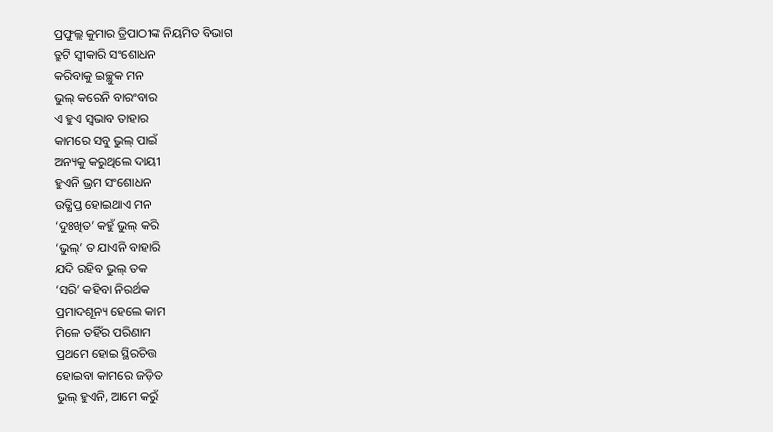ପ୍ରଫୁଲ୍ଲ କୁମାର ତ୍ରିପାଠୀଙ୍କ ନିୟମିତ ବିଭାଗ
ତ୍ରୁଟି ସ୍ବୀକାରି ସଂଶୋଧନ
କରିବାକୁ ଇଚ୍ଛୁକ ମନ
ଭୁଲ୍ କରେନି ବାରଂବାର
ଏ ହୁଏ ସ୍ବଭାବ ତାହାର
କାମରେ ସବୁ ଭୁଲ୍ ପାଇଁ
ଅନ୍ୟକୁ କରୁଥିଲେ ଦାୟୀ
ହୁଏନି ଭ୍ରମ ସଂଶୋଧନ
ଉତ୍କ୍ଷିପ୍ତ ହୋଇଥାଏ ମନ
‘ଦୁଃଖିତ’ କହୁଁ ଭୁଲ୍ କରି
‘ଭୁଲ୍’ ତ ଯାଏନି ବାହାରି
ଯଦି ରହିବ ଭୁଲ୍ ତକ
‘ସରି’ କହିବା ନିରର୍ଥକ
ପ୍ରମାଦଶୂନ୍ୟ ହେଲେ କାମ
ମିଳେ ତହିଁର ପରିଣାମ
ପ୍ରଥମେ ହୋଇ ସ୍ଥିରଚିତ୍ତ
ହୋଇବା କାମରେ ଜଡ଼ିତ
ଭୁଲ୍ ହୁଏନି, ଆମେ କରୁଁ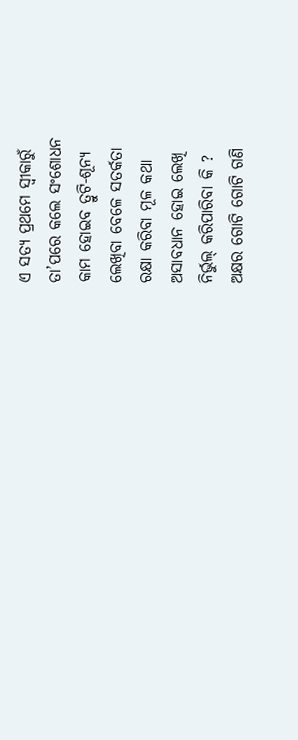ଏ ସତ୍ୟ ପ୍ରଥମେ ସ୍ବୀକାରୁଁ
ତା’ପରେ କଲେ ସଂଶୋଧନ
କାମ ହୋଇବ ତ୍ରୁଟି-ଶୂନ୍ଯ
ଲେଖିବା ବେଳେ ସତର୍କତା
ରକ୍ଷା କରିବା ମୂଳ କଥା
ଅସାବଧାନ ହୋଇ ଲେଖି
ନିର୍ଭୁଲ୍ କରିପାରିବା କି ?
ଅକ୍ଷର ଗୋଟି ଗୋଟି ଗଣି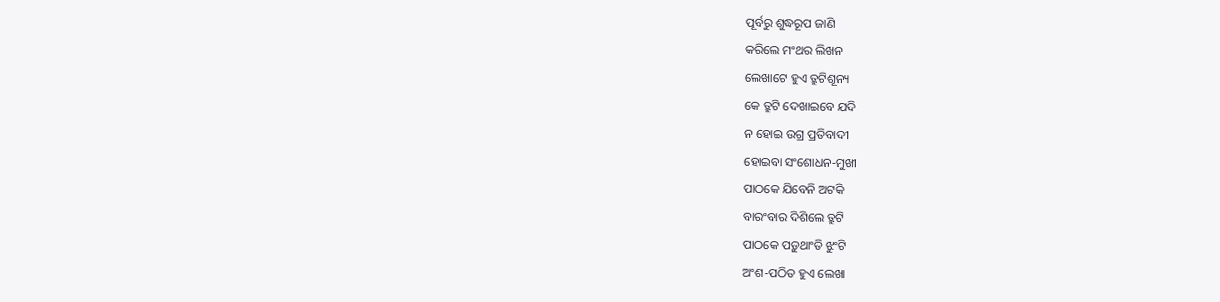ପୂର୍ବରୁ ଶୁଦ୍ଧରୂପ ଜାଣି
କରିଲେ ମଂଥର ଲିଖନ
ଲେଖାଟେ ହୁଏ ତ୍ରୁଟିଶୂନ୍ୟ
କେ ତ୍ରୁଟି ଦେଖାଇବେ ଯଦି
ନ ହୋଇ ଉଗ୍ର ପ୍ରତିବାଦୀ
ହୋଇବା ସଂଶୋଧନ-ମୁଖୀ
ପାଠକେ ଯିବେନି ଅଟକି
ବାରଂବାର ଦିଶିଲେ ତ୍ରୁଟି
ପାଠକେ ପଡ଼ୁଥାଂତି ଝୁଂଟି
ଅଂଶ-ପଠିତ ହୁଏ ଲେଖା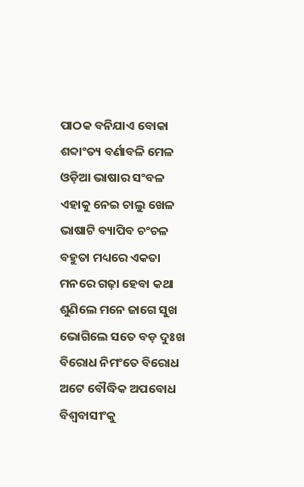ପାଠକ ବନିଯାଏ ବୋକା
ଶବ୍ଦାଂତ୍ୟ ବର୍ଣାବଳି ମେଳ
ଓଡ଼ିଆ ଭାଷାର ସଂବଳ
ଏହାକୁ ନେଇ ଚାଲୁ ଖେଳ
ଭାଷାଟି ବ୍ୟାପିବ ଚଂଚଳ
ବହୁତା ମଧ୍ୟରେ ଏକତା
ମନରେ ଗଢ଼ା ହେବା କଥା
ଶୁଣିଲେ ମନେ ଜାଗେ ସୁଖ
ଭୋଗିଲେ ସତେ ବଡ଼ ଦୁଃଖ
ବିରୋଧ ନିମଂତେ ବିରୋଧ
ଅଟେ ବୌଦ୍ଧିକ ଅପବୋଧ
ବିଶ୍ବବାସୀଂକୁ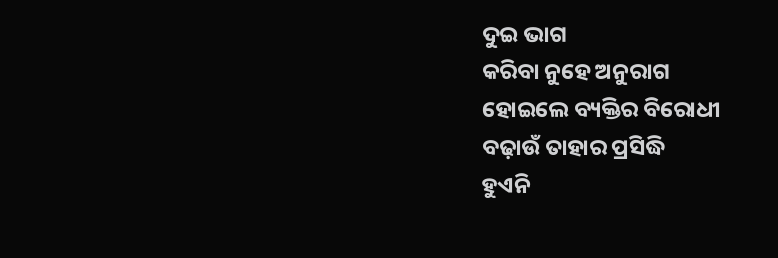ଦୁଇ ଭାଗ
କରିବା ନୁହେ ଅନୁରାଗ
ହୋଇଲେ ବ୍ୟକ୍ତିର ବିରୋଧୀ
ବଢ଼ାଉଁ ତାହାର ପ୍ରସିଦ୍ଧି
ହୁଏନି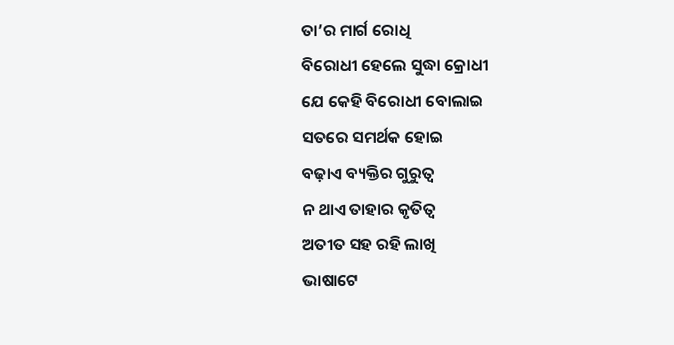ତା’ର ମାର୍ଗ ରୋଧି
ବିରୋଧୀ ହେଲେ ସୁଦ୍ଧା କ୍ରୋଧୀ
ଯେ କେହି ବିରୋଧୀ ବୋଲାଇ
ସତରେ ସମର୍ଥକ ହୋଇ
ବଢ଼ାଏ ବ୍ୟକ୍ତିର ଗୁରୁତ୍ବ
ନ ଥାଏ ତାହାର କୃତିତ୍ୱ
ଅତୀତ ସହ ରହି ଲାଖି
ଭାଷାଟେ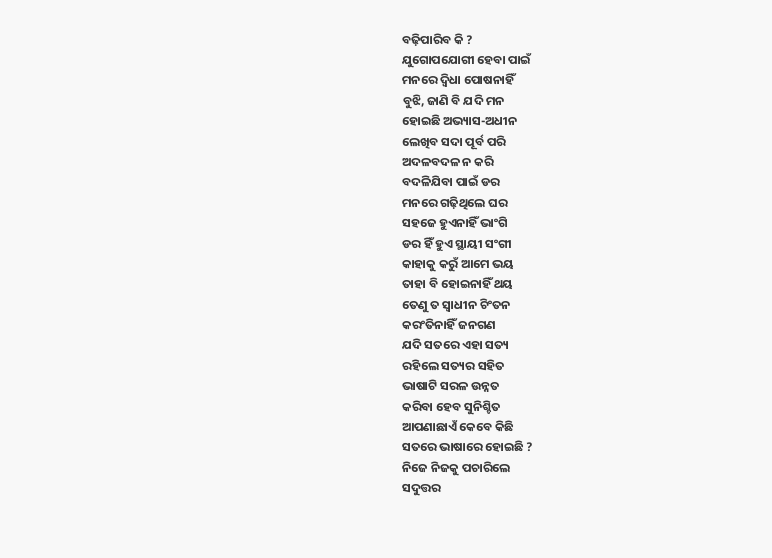ବଢ଼ିପାରିବ କି ?
ଯୁଗୋପଯୋଗୀ ହେବା ପାଇଁ
ମନରେ ଦ୍ବିଧା ପୋଷନାହିଁ
ବୁଝି, ଜାଣି ବି ଯଦି ମନ
ହୋଇଛି ଅଭ୍ୟାସ-ଅଧୀନ
ଲେଖିବ ସଦା ପୂର୍ବ ପରି
ଅଦଳବଦଳ ନ କରି
ବଦଳିଯିବା ପାଇଁ ଡର
ମନରେ ଗଢ଼ିଥିଲେ ଘର
ସହଜେ ହୁଏନାହିଁ ଭାଂଗି
ଡର ହିଁ ହୁଏ ସ୍ଥାୟୀ ସଂଗୀ
କାହାକୁ କରୁଁ ଆମେ ଭୟ
ତାହା ବି ହୋଇନାହିଁ ଥୟ
ତେଣୁ ତ ସ୍ବାଧୀନ ଚିଂତନ
କରଂତିନାହିଁ ଜନଗଣ
ଯଦି ସତରେ ଏହା ସତ୍ୟ
ରହିଲେ ସତ୍ୟର ସହିତ
ଭାଷାଟି ସରଳ ଉନ୍ନତ
କରିବା ହେବ ସୁନିଶ୍ଚିତ
ଆପଣାଛାଏଁ କେବେ କିଛି
ସତରେ ଭାଷାରେ ହୋଇଛି ?
ନିଜେ ନିଜକୁ ପଚାରିଲେ
ସଦୁତ୍ତର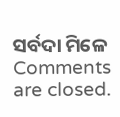ସର୍ବଦା ମିଳେ
Comments are closed.